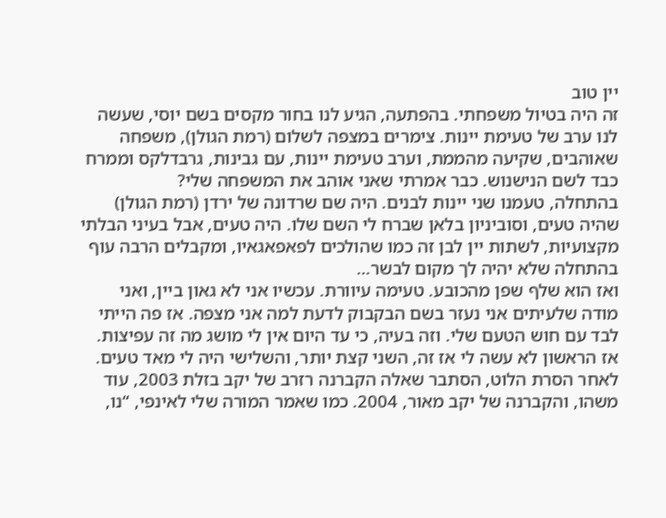יין טוב
זה היה בטיול משפחתי. בהפתעה, הגיע לנו בחור מקסים בשם יוסי, שעשה לנו ערב של טעימת יינות. צימרים במצפה לשלום (רמת הגולן), משפחה שאוהבים, שקיעה מהממת, וערב טעימת יינות, עם גבינות, גרבדלקס וממרח כבד לשם הנישנוש. כבר אמרתי שאני אוהב את המשפחה שלי?
בהתחלה, טעמנו שני יינות לבנים. היה שם שרדונה של ירדן (רמת הגולן) שהיה טעים, וסוביניון בלאן שברח לי השם שלו. היה טעים, אבל בעיני הבלתי מקצועיות, לשתות יין לבן זה כמו שהולכים לפאפאגאיו, ומקבלים הרבה עוף בהתחלה שלא יהיה לך מקום לבשר…
ואז הוא שלף שפן מהכובע. טעימה עיוורת. עכשיו אני לא גאון ביין, ואני מודה שלעיתים אני נעזר בשם הבקבוק לדעת למה אני מצפה. אז פה הייתי לבד עם חוש הטעם שלי. וזה בעיה, כי עד היום אין לי מושג מה זה עפיצות.
אז הראשון לא עשה לי אז זה, השני קצת יותר, והשלישי היה לי מאד טעים.
לאחר הסרת הלוט, הסתבר שאלה הקברנה רזרב של יקב בזלת 2003, עוד משהו, והקברנה של יקב מאור, 2004. כמו שאמר המורה שלי לאינפי, “נו,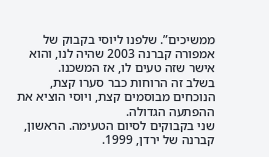ממשיכים”. שלפנו ליוסי בקבוק של אמפורה קברנה 2003 שהיה לנו, והוא אישר שזה טעים לו, אז המשכנו.
בשלב זה הרוחות כבר סערו קצת, הנוכחים מבוסמים קצת, ויוסי הוציא את ההפתעה הגדולה.
שני בקבוקים לסיום הטעימה. הראשון, קברנה של ירדן, 1999.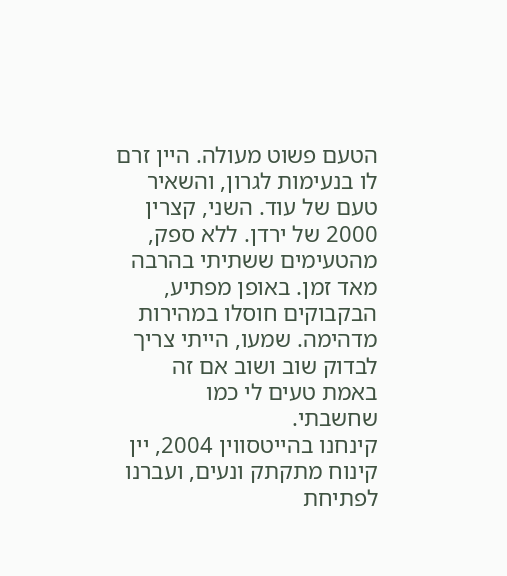הטעם פשוט מעולה. היין זרם לו בנעימות לגרון, והשאיר טעם של עוד. השני, קצרין 2000 של ירדן. ללא ספק, מהטעימים ששתיתי בהרבה מאד זמן. באופן מפתיע, הבקבוקים חוסלו במהירות מדהימה. שמעו, הייתי צריך לבדוק שוב ושוב אם זה באמת טעים לי כמו שחשבתי.
קינחנו בהייטסווין 2004, יין קינוח מתקתק ונעים, ועברנו לפתיחת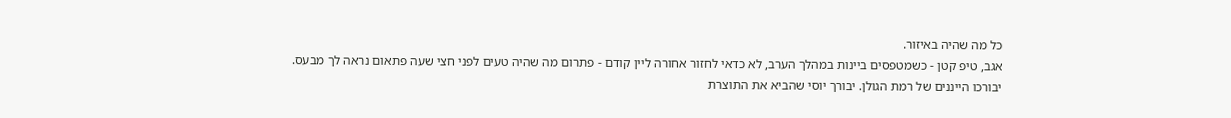כל מה שהיה באיזור.
אגב, טיפ קטן - כשמטפסים ביינות במהלך הערב, לא כדאי לחזור אחורה ליין קודם - פתרום מה שהיה טעים לפני חצי שעה פתאום נראה לך מבעס.
יבורכו הייננים של רמת הגולן. יבורך יוסי שהביא את התוצרת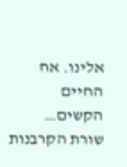אלינו. אח החיים הקשים…
שורת הקרבנות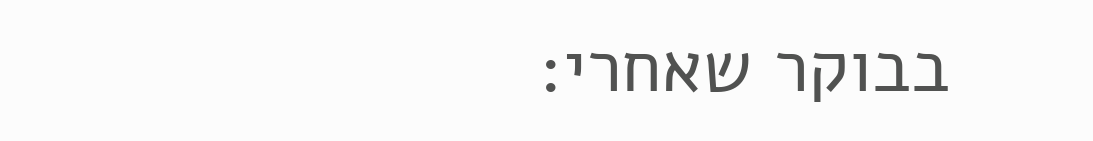בבוקר שאחרי: